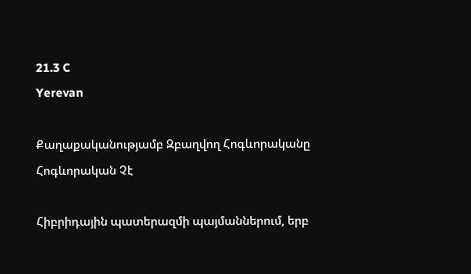21.3 C
Yerevan

Քաղաքականությամբ Զբաղվող Հոգևորականը Հոգևորական Չէ

Հիբրիդային պատերազմի պայմաններում, երբ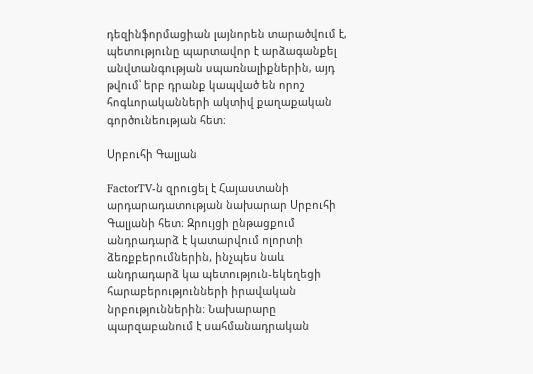դեզինֆորմացիան լայնորեն տարածվում է, պետությունը պարտավոր է արձագանքել անվտանգության սպառնալիքներին, այդ թվում՝ երբ դրանք կապված են որոշ հոգևորականների ակտիվ քաղաքական գործունեության հետ։

Սրբուհի Գալյան

FactorTV‑ն զրուցել է Հայաստանի արդարադատության նախարար Սրբուհի Գալյանի հետ։ Զրույցի ընթացքում անդրադարձ է կատարվում ոլորտի ձեռքբերումներին, ինչպես նաև անդրադարձ կա պետություն-եկեղեցի հարաբերությունների իրավական նրբություններին։ Նախարարը պարզաբանում է սահմանադրական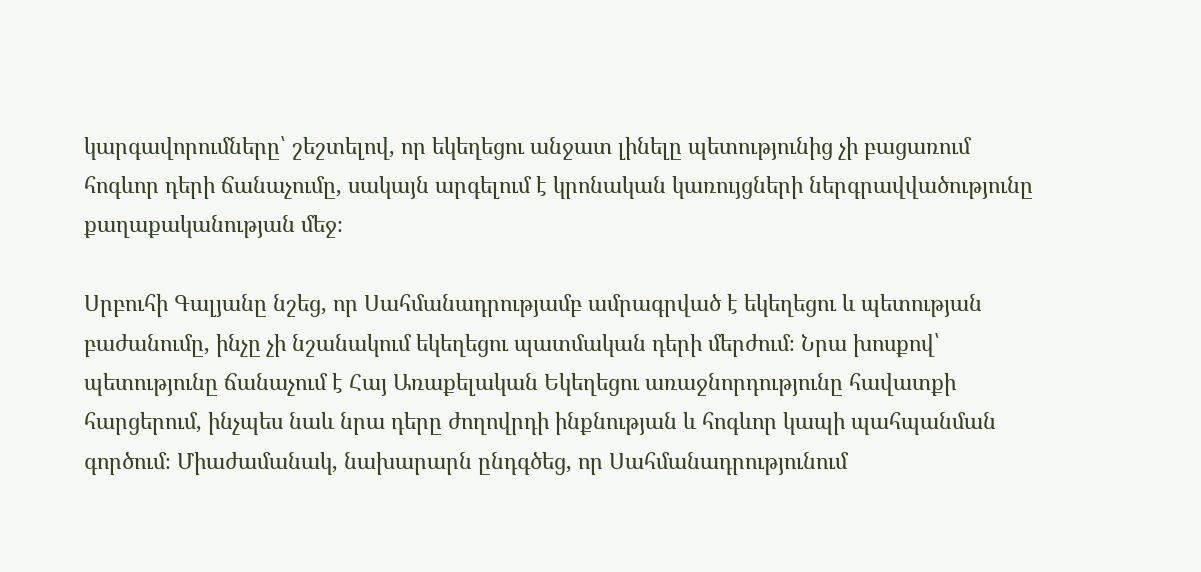կարգավորումները՝ շեշտելով, որ եկեղեցու անջատ լինելը պետությունից չի բացառում հոգևոր դերի ճանաչումը, սակայն արգելում է կրոնական կառույցների ներգրավվածությունը քաղաքականության մեջ։

Սրբուհի Գալյանը նշեց, որ Սահմանադրությամբ ամրագրված է եկեղեցու և պետության բաժանումը, ինչը չի նշանակում եկեղեցու պատմական դերի մերժում։ Նրա խոսքով՝ պետությունը ճանաչում է Հայ Առաքելական Եկեղեցու առաջնորդությունը հավատքի հարցերում, ինչպես նաև նրա դերը ժողովրդի ինքնության և հոգևոր կապի պահպանման գործում։ Միաժամանակ, նախարարն ընդգծեց, որ Սահմանադրությունում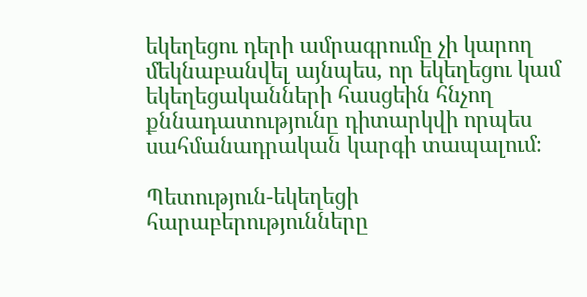եկեղեցու դերի ամրագրումը չի կարող մեկնաբանվել այնպես, որ եկեղեցու կամ եկեղեցականների հասցեին հնչող քննադատությունը դիտարկվի որպես սահմանադրական կարգի տապալում։

Պետություն-եկեղեցի հարաբերությունները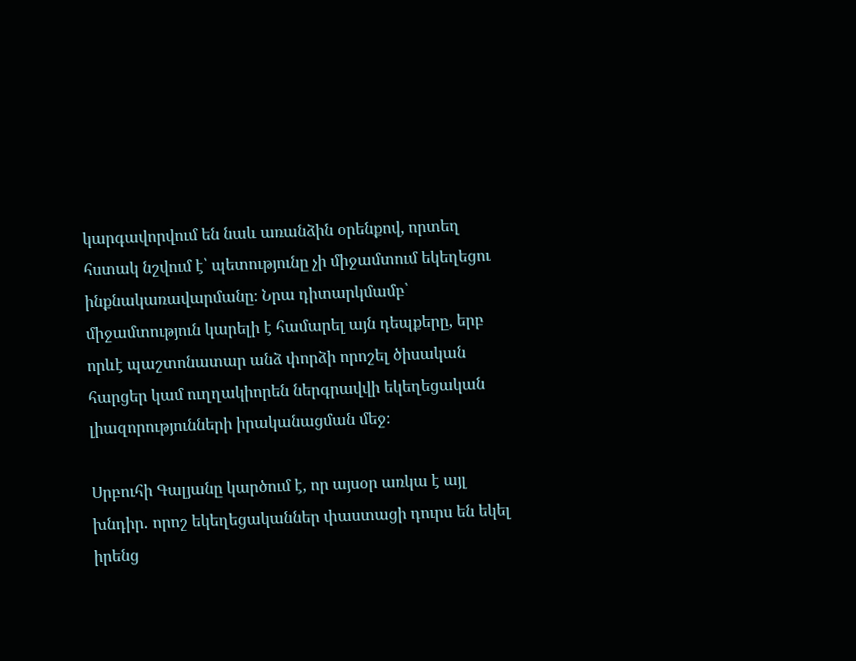կարգավորվում են նաև առանձին օրենքով, որտեղ հստակ նշվում է՝ պետությունը չի միջամտում եկեղեցու ինքնակառավարմանը։ Նրա դիտարկմամբ՝ միջամտություն կարելի է համարել այն դեպքերը, երբ որևէ պաշտոնատար անձ փորձի որոշել ծիսական հարցեր կամ ուղղակիորեն ներգրավվի եկեղեցական լիազորությունների իրականացման մեջ։

Սրբուհի Գալյանը կարծում է, որ այսօր առկա է այլ խնդիր․ որոշ եկեղեցականներ փաստացի դուրս են եկել իրենց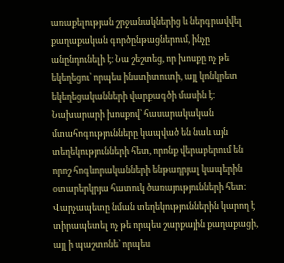առաքելության շրջանակներից և ներգրավվել քաղաքական գործընթացներում, ինչը անընդունելի է։ Նա շեշտեց, որ խոսքը ոչ թե եկեղեցու՝ որպես ինստիտուտի, այլ կոնկրետ եկեղեցականների վարքագծի մասին է։ Նախարարի խոսքով՝ հասարակական մտահոգությունները կապված են նաև այն տեղեկությունների հետ, որոնք վերաբերում են որոշ հոգևորականների ենթադրյալ կապերին օտարերկրյա հատուկ ծառայությունների հետ։ Վարչապետը նման տեղեկություններին կարող է տիրապետել ոչ թե որպես շարքային քաղաքացի, այլ ի պաշտոնե՝ որպես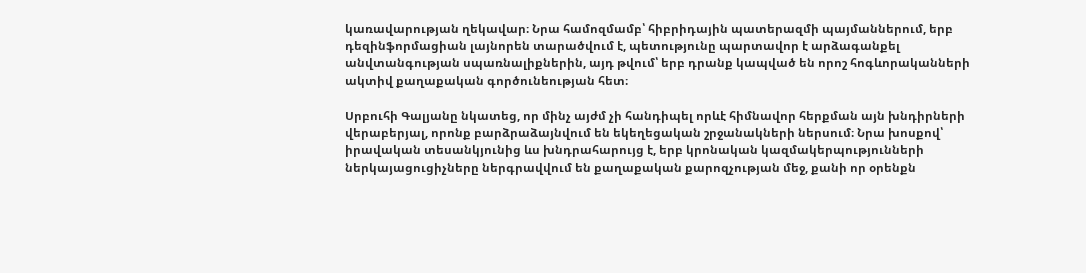կառավարության ղեկավար։ Նրա համոզմամբ՝ հիբրիդային պատերազմի պայմաններում, երբ դեզինֆորմացիան լայնորեն տարածվում է, պետությունը պարտավոր է արձագանքել անվտանգության սպառնալիքներին, այդ թվում՝ երբ դրանք կապված են որոշ հոգևորականների ակտիվ քաղաքական գործունեության հետ։

Սրբուհի Գալյանը նկատեց, որ մինչ այժմ չի հանդիպել որևէ հիմնավոր հերքման այն խնդիրների վերաբերյալ, որոնք բարձրաձայնվում են եկեղեցական շրջանակների ներսում։ Նրա խոսքով՝ իրավական տեսանկյունից ևս խնդրահարույց է, երբ կրոնական կազմակերպությունների ներկայացուցիչները ներգրավվում են քաղաքական քարոզչության մեջ, քանի որ օրենքն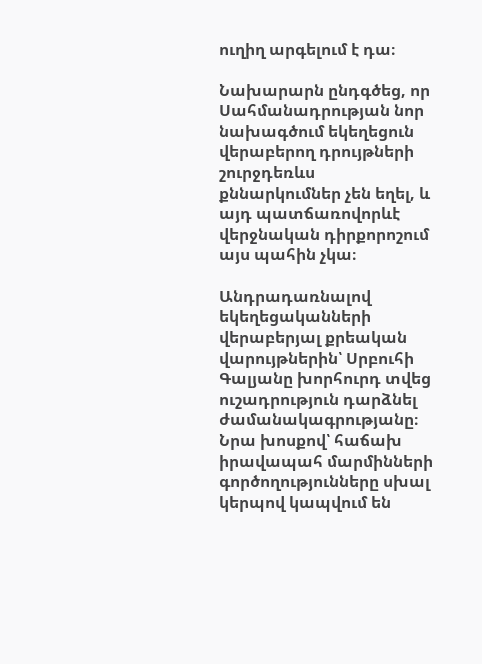ուղիղ արգելում է դա։

Նախարարն ընդգծեց, որ Սահմանադրության նոր նախագծում եկեղեցուն վերաբերող դրույթների շուրջդեռևս քննարկումներ չեն եղել, և այդ պատճառովորևէ վերջնական դիրքորոշում այս պահին չկա։

Անդրադառնալով եկեղեցականների վերաբերյալ քրեական վարույթներին՝ Սրբուհի Գալյանը խորհուրդ տվեց ուշադրություն դարձնել ժամանակագրությանը։ Նրա խոսքով՝ հաճախ իրավապահ մարմինների գործողությունները սխալ կերպով կապվում են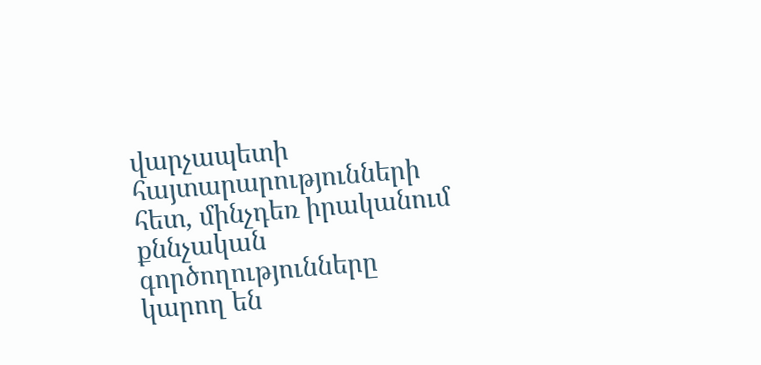վարչապետի հայտարարությունների հետ, մինչդեռ իրականում քննչական գործողությունները կարող են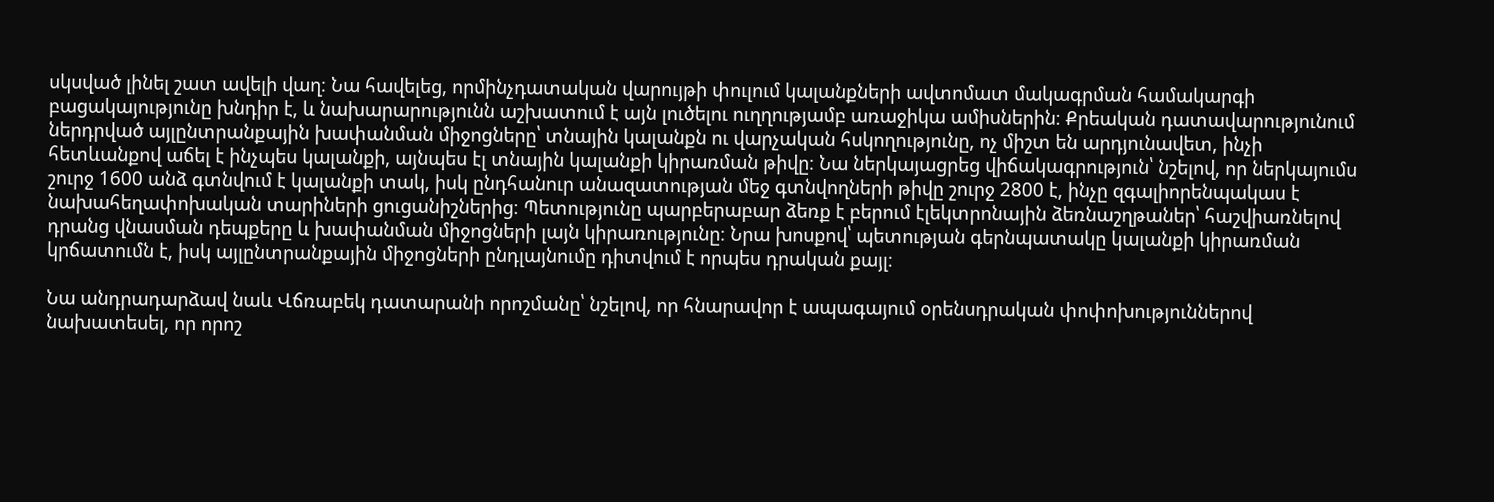սկսված լինել շատ ավելի վաղ։ Նա հավելեց, որմինչդատական վարույթի փուլում կալանքների ավտոմատ մակագրման համակարգի բացակայությունը խնդիր է, և նախարարությունն աշխատում է այն լուծելու ուղղությամբ առաջիկա ամիսներին։ Քրեական դատավարությունում ներդրված այլընտրանքային խափանման միջոցները՝ տնային կալանքն ու վարչական հսկողությունը, ոչ միշտ են արդյունավետ, ինչի հետևանքով աճել է ինչպես կալանքի, այնպես էլ տնային կալանքի կիրառման թիվը։ Նա ներկայացրեց վիճակագրություն՝ նշելով, որ ներկայումս շուրջ 1600 անձ գտնվում է կալանքի տակ, իսկ ընդհանուր անազատության մեջ գտնվողների թիվը շուրջ 2800 է, ինչը զգալիորենպակաս է նախահեղափոխական տարիների ցուցանիշներից։ Պետությունը պարբերաբար ձեռք է բերում էլեկտրոնային ձեռնաշղթաներ՝ հաշվիառնելով դրանց վնասման դեպքերը և խափանման միջոցների լայն կիրառությունը։ Նրա խոսքով՝ պետության գերնպատակը կալանքի կիրառման կրճատումն է, իսկ այլընտրանքային միջոցների ընդլայնումը դիտվում է որպես դրական քայլ։

Նա անդրադարձավ նաև Վճռաբեկ դատարանի որոշմանը՝ նշելով, որ հնարավոր է ապագայում օրենսդրական փոփոխություններով նախատեսել, որ որոշ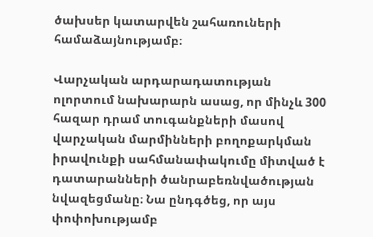ծախսեր կատարվեն շահառուների համաձայնությամբ։

Վարչական արդարադատության ոլորտում նախարարն ասաց, որ մինչև 300 հազար դրամ տուգանքների մասով վարչական մարմինների բողոքարկման իրավունքի սահմանափակումը միտված է դատարանների ծանրաբեռնվածության նվազեցմանը։ Նա ընդգծեց, որ այս փոփոխությամբ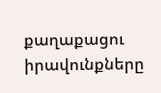քաղաքացու իրավունքները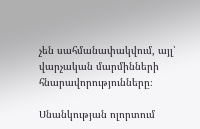չեն սահմանափակվում, այլ՝ վարչական մարմինների հնարավորությունները։

Սնանկության ոլորտում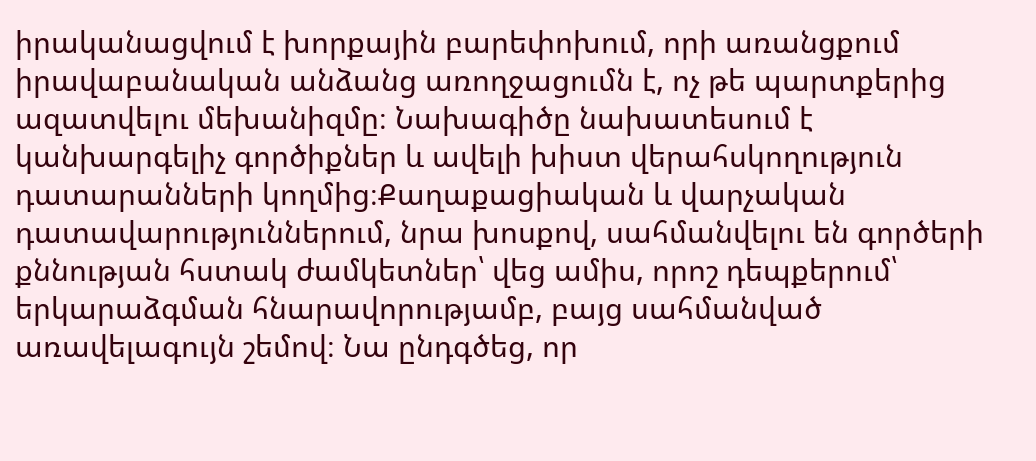իրականացվում է խորքային բարեփոխում, որի առանցքում իրավաբանական անձանց առողջացումն է, ոչ թե պարտքերից ազատվելու մեխանիզմը։ Նախագիծը նախատեսում է կանխարգելիչ գործիքներ և ավելի խիստ վերահսկողություն դատարանների կողմից։Քաղաքացիական և վարչական դատավարություններում, նրա խոսքով, սահմանվելու են գործերի քննության հստակ ժամկետներ՝ վեց ամիս, որոշ դեպքերում՝ երկարաձգման հնարավորությամբ, բայց սահմանված առավելագույն շեմով։ Նա ընդգծեց, որ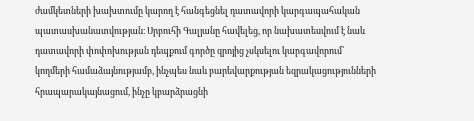ժամկետների խախտումը կարող է հանգեցնել դատավորի կարգապահական պատասխանատվության։ Սրբուհի Գալյանը հավելեց, որ նախատեսվում է նաև դատավորի փոփոխության դեպքում գործը զրոյից չսկսելու կարգավորում՝ կողմերի համաձայնությամբ, ինչպես նաև բարեվարքության եզրակացությունների հրապարակայնացում, ինչը կբարձրացնի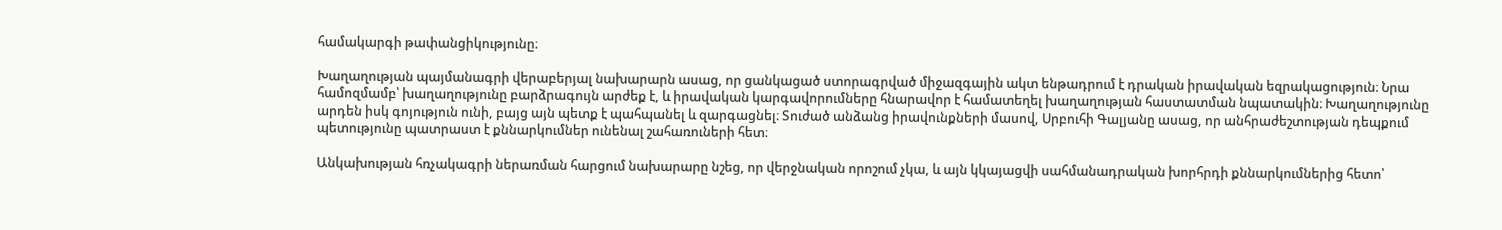համակարգի թափանցիկությունը։

Խաղաղության պայմանագրի վերաբերյալ նախարարն ասաց, որ ցանկացած ստորագրված միջազգային ակտ ենթադրում է դրական իրավական եզրակացություն։ Նրա համոզմամբ՝ խաղաղությունը բարձրագույն արժեք է, և իրավական կարգավորումները հնարավոր է համատեղել խաղաղության հաստատման նպատակին։ Խաղաղությունը արդեն իսկ գոյություն ունի, բայց այն պետք է պահպանել և զարգացնել։ Տուժած անձանց իրավունքների մասով, Սրբուհի Գալյանը ասաց, որ անհրաժեշտության դեպքում պետությունը պատրաստ է քննարկումներ ունենալ շահառուների հետ։

Անկախության հռչակագրի ներառման հարցում նախարարը նշեց, որ վերջնական որոշում չկա, և այն կկայացվի սահմանադրական խորհրդի քննարկումներից հետո՝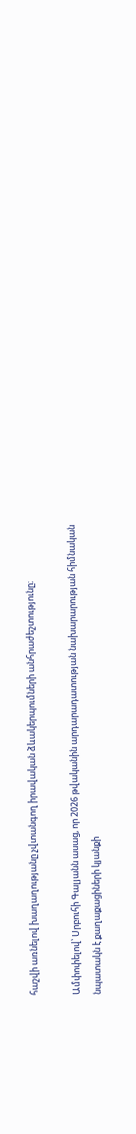հաշվի առնելով խաղաղությանը չվտանգող իրավական ձևակերպումների անհրաժեշտությունը։

Ամփոփելով՝ Սրբուհի Գալյանն ասաց, որ 2026 թվականին արդարադատության նախարարության հիմնական նպատակն է քաղաքացիների կյանքի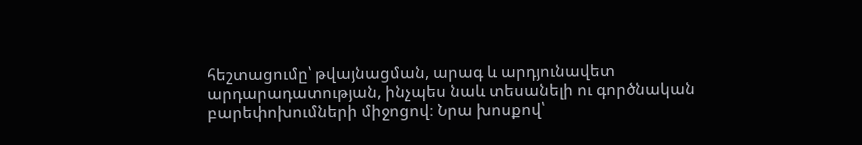հեշտացումը՝ թվայնացման, արագ և արդյունավետ արդարադատության, ինչպես նաև տեսանելի ու գործնական բարեփոխումների միջոցով։ Նրա խոսքով՝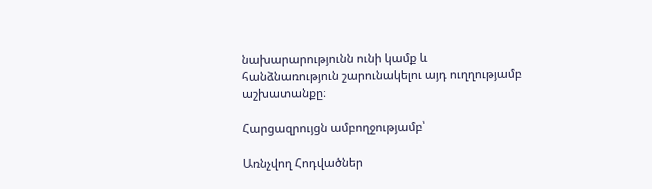նախարարությունն ունի կամք և հանձնառություն շարունակելու այդ ուղղությամբ աշխատանքը։

Հարցազրույցն ամբողջությամբ՝

Առնչվող Հոդվածներ